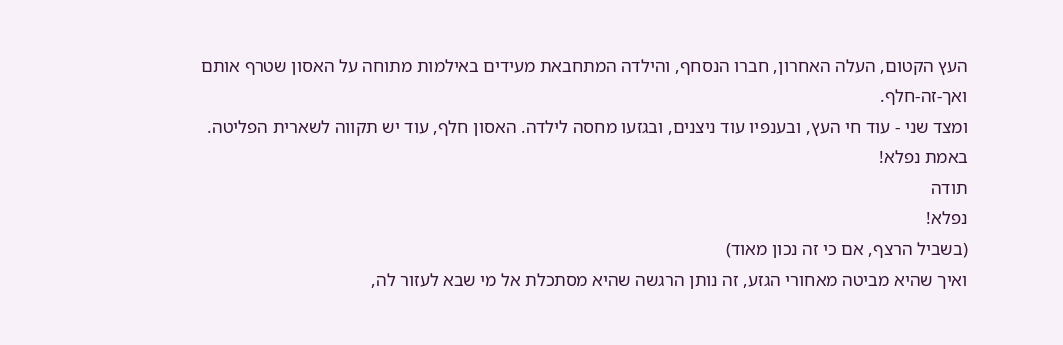העץ הקטום, העלה האחרון, חברו הנסחף, והילדה המתחבאת מעידים באילמות מתוחה על האסון שטרף אותם ואך-זה-חלף.
ומצד שני - עוד חי העץ, ובענפיו עוד ניצנים, ובגזעו מחסה לילדה. האסון חלף, עוד יש תקווה לשארית הפליטה.
באמת נפלא!
תודה
נפלא!
(בשביל הרצף, אם כי זה נכון מאוד)
ואיך שהיא מביטה מאחורי הגזע, זה נותן הרגשה שהיא מסתכלת אל מי שבא לעזור לה,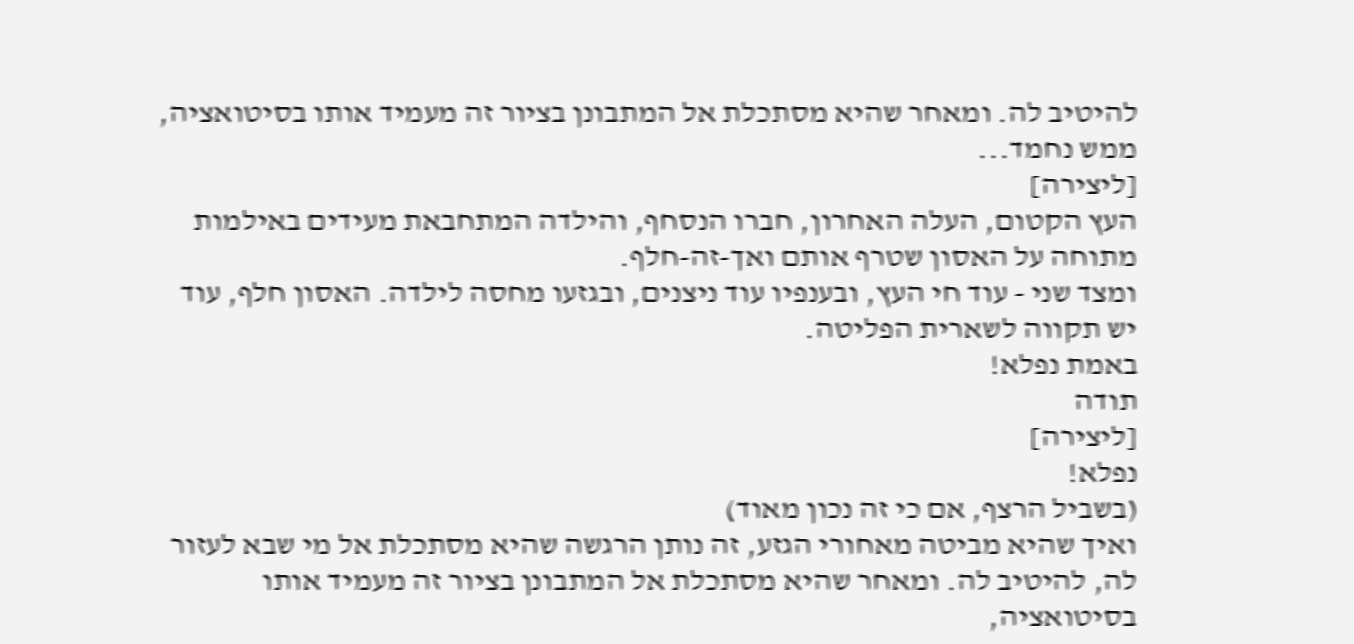להיטיב לה. ומאחר שהיא מסתכלת אל המתבונן בציור זה מעמיד אותו בסיטואציה, ממש נחמד...
[ליצירה]
העץ הקטום, העלה האחרון, חברו הנסחף, והילדה המתחבאת מעידים באילמות מתוחה על האסון שטרף אותם ואך-זה-חלף.
ומצד שני - עוד חי העץ, ובענפיו עוד ניצנים, ובגזעו מחסה לילדה. האסון חלף, עוד יש תקווה לשארית הפליטה.
באמת נפלא!
תודה
[ליצירה]
נפלא!
(בשביל הרצף, אם כי זה נכון מאוד)
ואיך שהיא מביטה מאחורי הגזע, זה נותן הרגשה שהיא מסתכלת אל מי שבא לעזור לה, להיטיב לה. ומאחר שהיא מסתכלת אל המתבונן בציור זה מעמיד אותו בסיטואציה,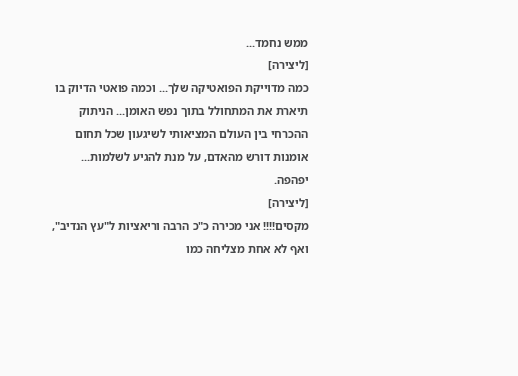ממש נחמד...
[ליצירה]
כמה מדוייקת הפואטיקה שלך... וכמה פואטי הדיוק בו תיארת את המתחולל בתוך נפש האומן... הניתוק ההכרחי בין העולם המציאותי לשיגעון שכל תחום אומנות דורש מהאדם, על מנת להגיע לשלמות...
יפהפה.
[ליצירה]
מקסים!!!! אני מכירה כ"כ הרבה וריאציות ל"עץ הנדיב", ואף לא אחת מצליחה כמו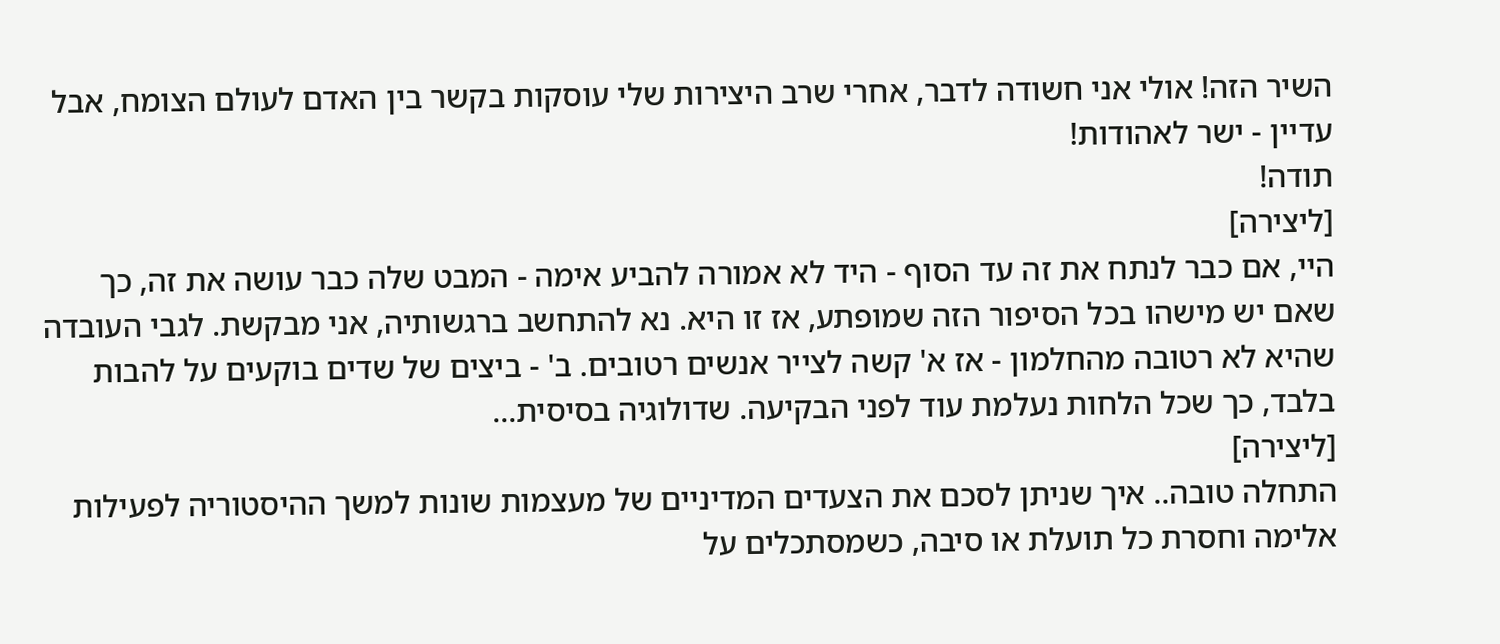השיר הזה! אולי אני חשודה לדבר, אחרי שרב היצירות שלי עוסקות בקשר בין האדם לעולם הצומח, אבל עדיין - ישר לאהודות!
תודה!
[ליצירה]
היי, אם כבר לנתח את זה עד הסוף - היד לא אמורה להביע אימה - המבט שלה כבר עושה את זה, כך שאם יש מישהו בכל הסיפור הזה שמופתע, אז זו היא. נא להתחשב ברגשותיה, אני מבקשת. לגבי העובדה שהיא לא רטובה מהחלמון - אז א' קשה לצייר אנשים רטובים. ב' - ביצים של שדים בוקעים על להבות בלבד, כך שכל הלחות נעלמת עוד לפני הבקיעה. שדולוגיה בסיסית...
[ליצירה]
התחלה טובה.. איך שניתן לסכם את הצעדים המדיניים של מעצמות שונות למשך ההיסטוריה לפעילות אלימה וחסרת כל תועלת או סיבה, כשמסתכלים על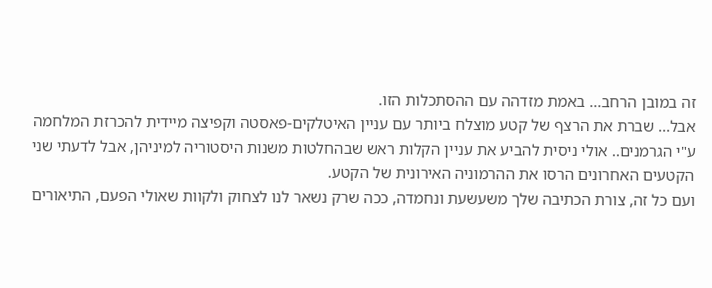זה במובן הרחב... באמת מזדהה עם ההסתכלות הזו.
אבל... שברת את הרצף של קטע מוצלח ביותר עם עניין האיטלקים-פאסטה וקפיצה מיידית להכרזת המלחמה ע"י הגרמנים.. אולי ניסית להביע את עניין הקלות ראש שבהחלטות משנות היסטוריה למיניהן, אבל לדעתי שני הקטעים האחרונים הרסו את ההרמוניה האירונית של הקטע.
ועם כל זה, צורת הכתיבה שלך משעשעת ונחמדה, ככה שרק נשאר לנו לצחוק ולקוות שאולי הפעם, התיאורים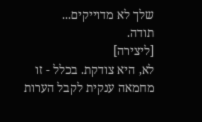שלך לא מדוייקים...
תודה.
[ליצירה]
לא, היא צודקת. בכלל - זו מחמאה ענקית לקבל הערות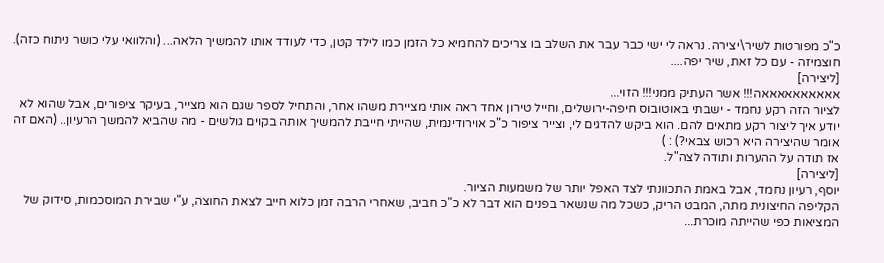כ"כ מפורטות לשיר\יצירה. נראה לי ישי כבר עבר את השלב בו צריכים להחמיא כל הזמן כמו לילד קטן, כדי לעודד אותו להמשיך הלאה... (והלוואי עלי כושר ניתוח כזה).
חוצמיזה - עם כל זאת, שיר יפה....
[ליצירה]
אאאאאאאאאאה!!! אשר העתיק ממני!!! הזוי...
לציור הזה רקע נחמד - ישבתי באוטובוס חיפה-ירושלים, וחייל טירון אחד ראה אותי מציירת משהו אחר, והתחיל לספר שגם הוא מצייר, בעיקר ציפורים, אבל שהוא לא יודע איך ליצור רקע מתאים להם. הוא ביקש להדגים לי, וצייר ציפור כ"כ אוירודינמית, שהייתי חייבת להמשיך אותה בקוים גולשים - מה שהביא להמשך הרעיון.. (האם זה אומר שהיצירה היא רכוש צבאי?) : )
אז תודה על ההערות ותודה לצה"ל.
[ליצירה]
יוסף, רעיון נחמד, אבל באמת התכוונתי לצד האפל יותר של משמעות הציור.
הקליפה החיצונית מתה, המבט הריק, כשכל מה שנשאר בפנים הוא דבר לא כ"כ חביב, שאחרי הרבה זמן כלוא חייב לצאת החוצה, ע"י שבירת המוסכמות, סידוק של המציאות כפי שהייתה מוכרת...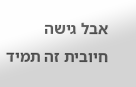אבל גישה חיובית זה תמיד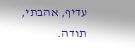עדיף, אהבתי, תודה.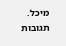מיכל.
תגובות